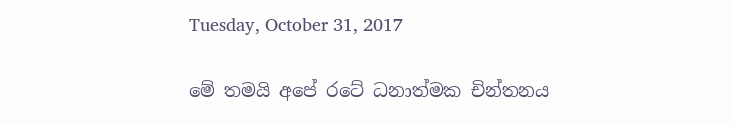Tuesday, October 31, 2017

මේ තමයි අපේ රටේ ධනාත්මක චින්තනය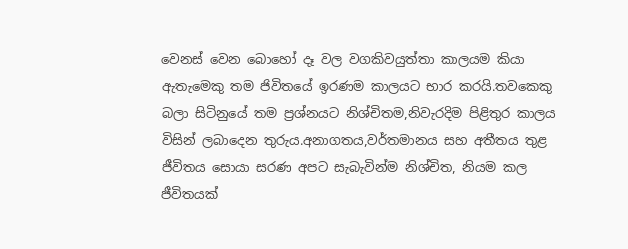වෙනස් වෙන බොහෝ දෑ වල වගකිවයුත්තා කාලයම කියා ඇතැමෙකු තම ජිවිතයේ ඉරණම කාලයට භාර කරයි.තවකෙකු බලා සිටිනුයේ තම ප්‍රශ්නයට නිශ්චිතම,නිවැරදිම පිළිතුර කාලය විසින් ලබාදෙන තුරුය.අනාගතය,වර්තමානය සහ අතීතය තුළ ජීවිතය සොයා සරණ අපට සැබැවින්ම නිශ්චිත, නියම කල ජීවිතයක්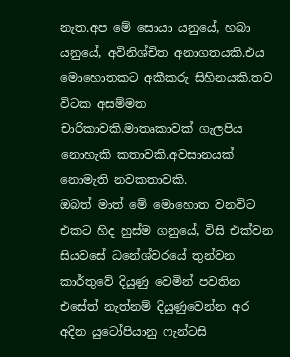නැත.අප මේ සොයා යනුයේ, හබා යනුයේ, අවිනිශ්චිත අනාගතයකි.එය මොහොතකට අකීකරු සිහිනයකි.තව විටක අසම්මත චාරිකාවකි.මාතෘකාවක් ගැලපිය නොහැකි කතාවකි.අවසානයක් නොමැති නවකතාවකි.
ඔබත් මාත් මේ මොහොත වනවිට එකට හිද හුස්ම ගනුයේ, විසි එක්වන සියවසේ ධනේශ්වරයේ තුන්වන කාර්තුවේ දියුණු වෙමින් පවතින එසේත් නැත්නම් දියුණුවෙන්න අර අදින යුටෝපියානු ෆැන්ටසි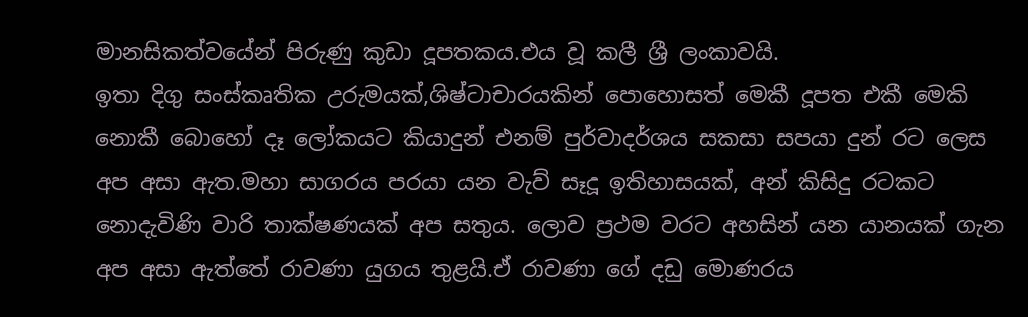මානසිකත්වයේන් පිරුණු කුඩා දූපතකය.එය වූ කලී ශ්‍රී ලංකාවයි.
ඉතා දිගු සංස්කෘතික උරුමයක්,ශිෂ්ටාචාරයකින් පොහොසත් මෙකී දූපත එකී මෙකි නොකී බොහෝ දෑ ලෝකයට කියාදුන් එනම් පුර්වාදර්ශය සකසා සපයා දුන් රට ලෙස අප අසා ඇත.මහා සාගරය පරයා යන වැව් සෑදූ ඉතිහාසයක්, අන් කිසිදු රටකට නොදැවිණි වාරි තාක්ෂණයක් අප සතුය. ලොව ප්‍රථම වරට අහසින් යන යානයක් ගැන අප අසා ඇත්තේ රාවණා යුගය තුළයි.ඒ රාවණා ගේ දඩු මොණරය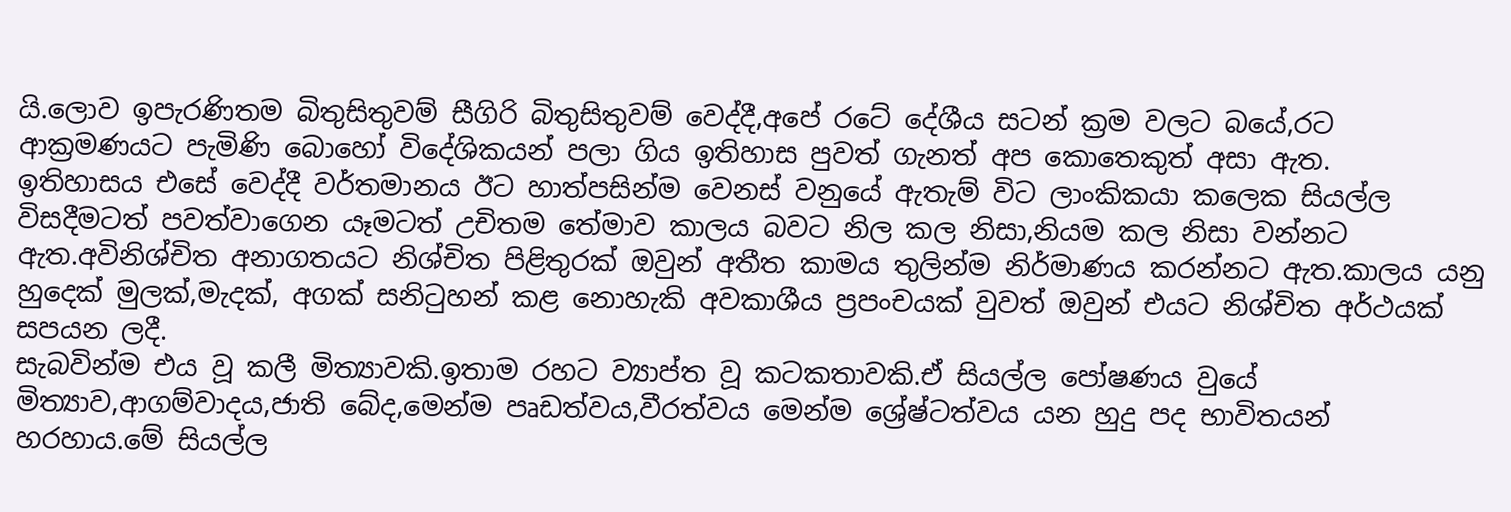යි.ලොව ඉපැරණිතම බිතුසිතුවම් සීගිරි බිතුසිතුවම් වෙද්දී,අපේ රටේ දේශීය සටන් ක්‍රම වලට බයේ,රට ආක්‍රමණයට පැමිණි බොහෝ විදේශිකයන් පලා ගිය ඉතිහාස පුවත් ගැනත් අප කොතෙකුත් අසා ඇත.
ඉතිහාසය එසේ වෙද්දී වර්තමානය ඊට හාත්පසින්ම වෙනස් වනුයේ ඇතැම් විට ලාංකිකයා කලෙක සියල්ල විසදීමටත් පවත්වාගෙන යෑමටත් උචිතම තේමාව කාලය බවට නිල කල නිසා,නියම කල නිසා වන්නට ඇත.අවිනිශ්චිත අනාගතයට නිශ්චිත පිළිතුරක් ඔවුන් අතීත කාමය තුලින්ම නිර්මාණය කරන්නට ඇත.කාලය යනු හුදෙක් මුලක්,මැදක්, අගක් සනිටුහන් කළ නොහැකි අවකාශීය ප්‍රපංචයක් වුවත් ඔවුන් එයට නිශ්චිත අර්ථයක් සපයන ලදී.
සැබවින්ම එය වූ කලී මිත්‍යාවකි.ඉතාම රහට ව්‍යාප්ත වූ කටකතාවකි.ඒ සියල්ල පෝෂණය වුයේ මිත්‍යාව,ආගම්වාදය,ජාති බේද,මෙන්ම පෘඩත්වය,වීරත්වය මෙන්ම ශ්‍රේෂ්ටත්වය යන හුදු පද භාවිතයන් හරහාය.මේ සියල්ල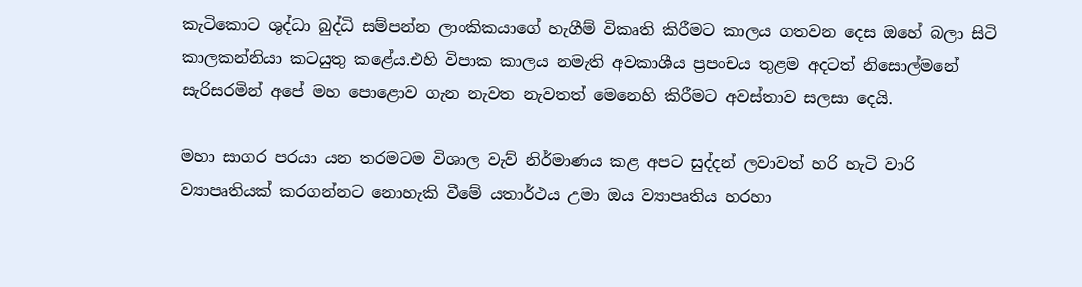කැටිකොට ශුද්ධා බුද්ධි සම්පන්න ලාංකිකයාගේ හැගීම් විකෘති කිරීමට කාලය ගතවන දෙස ඔහේ බලා සිටි කාලකන්නියා කටයුතු කළේය.එහි විපාක කාලය නමැති අවකාශීය ප්‍රපංචය තුළම අදටත් නිසොල්මනේ සැරිසරමින් අපේ මහ පොළොව ගැන නැවත නැවතත් මෙනෙහි කිරීමට අවස්තාව සලසා දෙයි.

මහා සාගර පරයා යන තරමටම විශාල වැව් නිර්මාණය කළ අපට සුද්දන් ලවාවත් හරි හැටි වාරි ව්‍යාපෘතියක් කරගන්නට නොහැකි වීමේ යතාර්ථය උමා ඔය ව්‍යාපෘතිය හරහා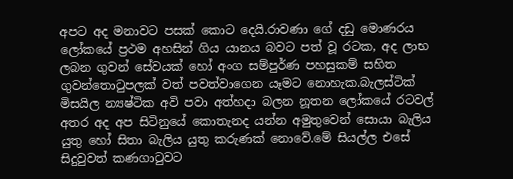අපට අද මනාවට පසක් කොට දෙයි.රාවණා ගේ දඩු මොණරය ලෝකයේ ප්‍රථම අහසින් ගිය යානය බවට පත් වූ රටක, අද ලාභ ලබන ගුවන් සේවයක් හෝ අංග සම්පුර්ණ පහසුකම් සහිත ගුවන්තොටුපලක් වත් පවත්වාගෙන යෑමට නොහැක.බැලස්ටික් මිසයිල න්‍යෂ්ටික අවි පවා අත්හදා බලන නූතන ලෝකයේ රටවල් අතර අද අප සිටිනුයේ කොතැනද යන්න අමුතුවෙන් සොයා බැලිය යුතු හෝ සිතා බැලිය යුතු කරුණක් නොවේ.මේ සියල්ල එසේ සිදුවුවත් කණගාටුවට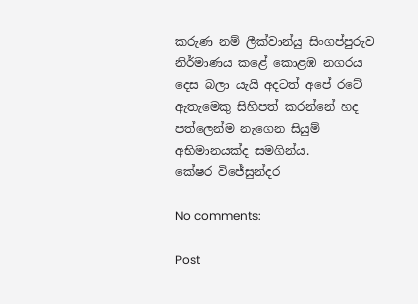කරුණ නම් ලීක්වාන්යු සිංගප්පුරුව නිර්මාණය කළේ කොළඹ නගරය දෙස බලා යැයි අදටත් අපේ රටේ ඇතැමෙකු සිහිපත් කරන්නේ හද පත්ලෙන්ම නැගෙන සියුම් අභිමානයක්ද සමගින්ය.
කේෂර විජේසුන්දර

No comments:

Post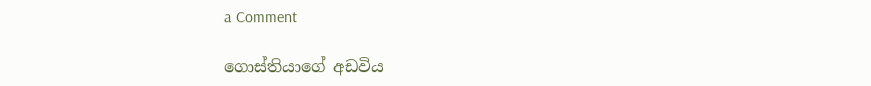a Comment

ගොස්තියාගේ අඩවිය